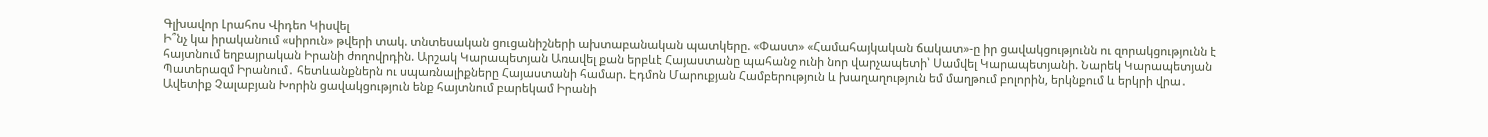Գլխավոր Լրահոս Վիդեո Կիսվել
Ի՞նչ կա իրականում «սիրուն» թվերի տակ. տնտեսական ցուցանիշների ախտաբանական պատկերը. «Փաստ» «Համահայկական ճակատ»-ը իր ցավակցությունն ու զորակցությունն է հայտնում եղբայրական Իրանի ժողովրդին. Արշակ Կարապետյան Առավել քան երբևէ Հայաստանը պահանջ ունի նոր վարչապետի՝ Սամվել Կարապետյանի. Նարեկ Կարապետյան Պատերազմ Իրանում․ հետևանքներն ու սպառնալիքները Հայաստանի համար. Էդմոն Մարուքյան Համբերություն և խաղաղություն եմ մաղթում բոլորին, երկնքում և երկրի վրա․ Ավետիք Չալաբյան Խորին ցավակցություն ենք հայտնում բարեկամ Իրանի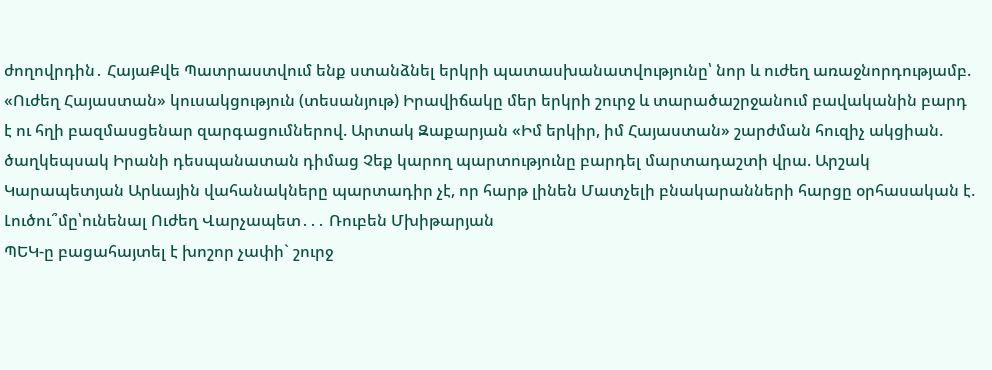ժողովրդին․ ՀայաՔվե Պատրաստվում ենք ստանձնել երկրի պատասխանատվությունը՝ նոր և ուժեղ առաջնորդությամբ. «Ուժեղ Հայաստան» կուսակցություն (տեսանյութ) Իրավիճակը մեր երկրի շուրջ և տարածաշրջանում բավականին բարդ է ու հղի բազմասցենար զարգացումներով. Արտակ Զաքարյան «Իմ երկիր, իմ Հայաստան» շարժման հուզիչ ակցիան. ծաղկեպսակ Իրանի դեսպանատան դիմաց Չեք կարող պարտությունը բարդել մարտադաշտի վրա. Արշակ Կարապետյան Արևային վահանակները պարտադիր չէ, որ հարթ լինեն Մատչելի բնակարանների հարցը օրհասական է. Լուծու՞մը՝ունենալ Ուժեղ Վարչապետ․․․ Ռուբեն Մխիթարյան
ՊԵԿ-ը բացահայտել է խոշոր չափի` շուրջ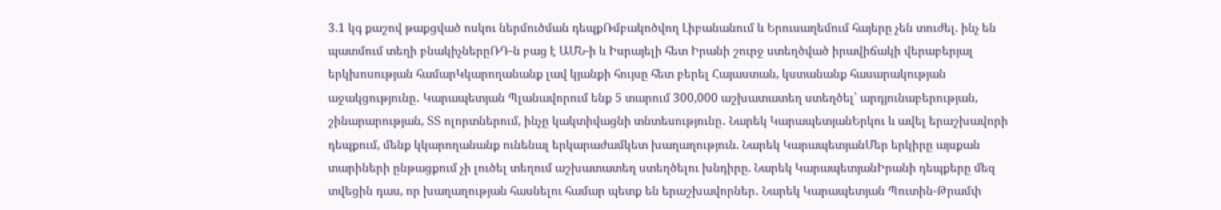3.1 կգ քաշով թաքցված ոսկու ներմուծման դեպքՌմբակոծվող Լիբանանում և Երուսաղեմում հայերը չեն տուժել. ինչ են պատմում տեղի բնակիչներըՌԴ-ն բաց է ԱՄՆ-ի և Իսրայելի հետ Իրանի շուրջ ստեղծված իրավիճակի վերաբերյալ երկխոսության համարԿկարողանանք լավ կյանքի հույսը հետ բերել Հայաստան, կստանանք հասարակության աջակցությունը․ Կարապետյան Պլանավորում ենք 5 տարում 300,000 աշխատատեղ ստեղծել՝ արդյունաբերության, շինարարության, ՏՏ ոլորտներում, ինչը կակտիվացնի տնտեսությունը․ Նարեկ ԿարապետյանԵրկու և ավել երաշխավորի դեպքում, մենք կկարողանանք ունենալ երկարաժամկետ խաղաղություն. Նարեկ ԿարապետյանՄեր երկիրը այսքան տարիների ընթացքում չի լուծել տեղում աշխատատեղ ստեղծելու խնդիրը. Նարեկ ԿարապետյանԻրանի դեպքերը մեզ տվեցին դաս, որ խաղաղության հասնելու համար պետք են երաշխավորներ․ Նարեկ Կարապետյան Պուտին-Թրամփ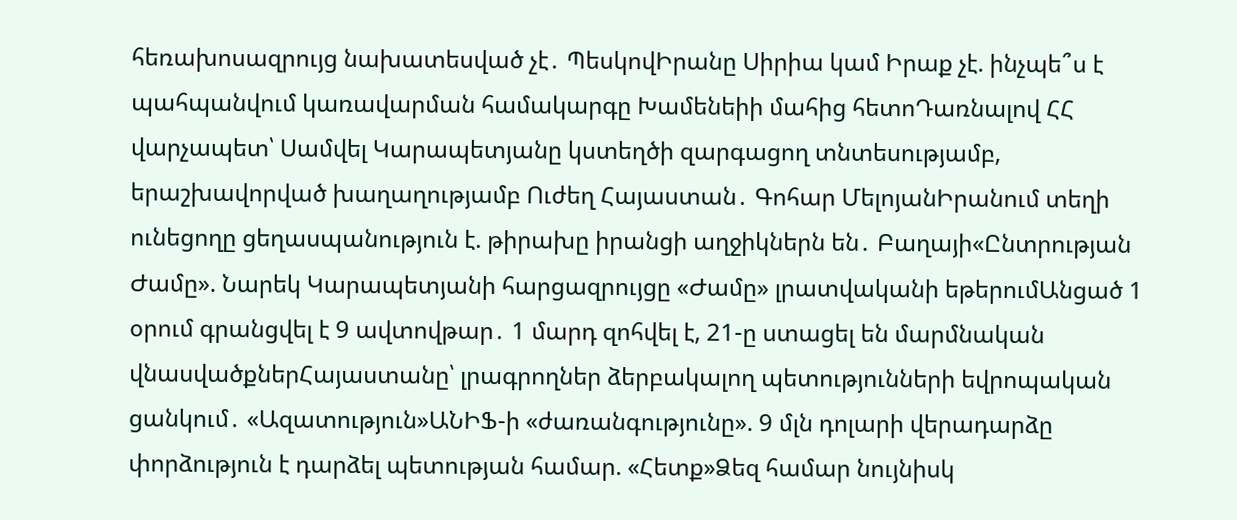հեռախոսազրույց նախատեսված չէ․ ՊեսկովԻրանը Սիրիա կամ Իրաք չէ. ինչպե՞ս է պահպանվում կառավարման համակարգը Խամենեիի մահից հետոԴառնալով ՀՀ վարչապետ՝ Սամվել Կարապետյանը կստեղծի զարգացող տնտեսությամբ, երաշխավորված խաղաղությամբ Ուժեղ Հայաստան․ Գոհար ՄելոյանԻրանում տեղի ունեցողը ցեղասպանություն է. թիրախը իրանցի աղջիկներն են․ Բաղայի«Ընտրության Ժամը». Նարեկ Կարապետյանի հարցազրույցը «Ժամը» լրատվականի եթերումԱնցած 1 օրում գրանցվել է 9 ավտովթար․ 1 մարդ զոհվել է, 21-ը ստացել են մարմնական վնասվածքներՀայաստանը՝ լրագրողներ ձերբակալող պետությունների եվրոպական ցանկում․ «Ազատություն»ԱՆԻՖ-ի «ժառանգությունը». 9 մլն դոլարի վերադարձը փորձություն է դարձել պետության համար. «Հետք»Ձեզ համար նույնիսկ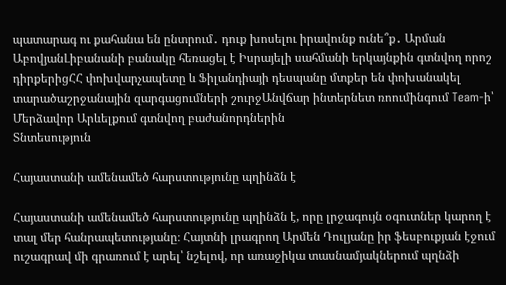պատարագ ու քահանա են ընտրում․ դուք խոսելու իրավունք ունե՞ք․ Արման ԱբովյանԼիբանանի բանակը հեռացել է Իսրայելի սահմանի երկայնքին գտնվող որոշ դիրքերիցՀՀ փոխվարչապետը և Ֆիլանդիայի դեսպանը մտքեր են փոխանակել տարածաշրջանային զարգացումների շուրջԱնվճար ինտերնետ ռոումինգում Team-ի՝ Մերձավոր Արևելքում գտնվող բաժանորդներին
Տնտեսություն

Հայաստանի ամենամեծ հարստությունը պղինձն է

Հայաստանի ամենամեծ հարստությունը պղինձն է, որը լրջագույն օգուտներ կարող է տալ մեր հանրապետությանը։ Հայտնի լրագրող Արմեն Դուլյանը իր ֆեսբուքյան էջում ուշագրավ մի գրառում է արել՝ նշելով, որ առաջիկա տասնամյակներում պղնձի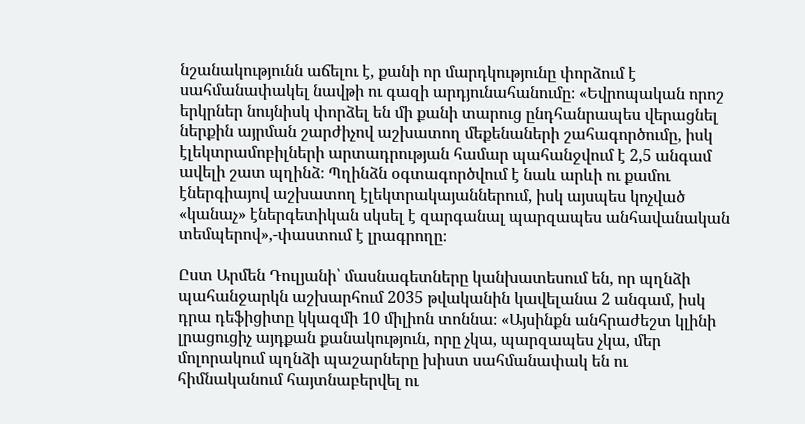նշանակությունն աճելու է, քանի որ մարդկությունը փորձում է սահմանափակել նավթի ու գազի արդյունահանումը։ «Եվրոպական որոշ երկրներ նույնիսկ փորձել են մի քանի տարուց ընդհանրապես վերացնել ներքին այրման շարժիչով աշխատող մեքենաների շահագործումը, իսկ էլեկտրամոբիլների արտադրության համար պահանջվում է 2,5 անգամ ավելի շատ պղինձ։ Պղինձն օգտագործվում է նաև արևի ու քամու էներգիայով աշխատող էլեկտրակայաններում, իսկ այսպես կոչված «կանաչ» էներգետիկան սկսել է զարգանալ պարզապես անհավանական տեմպերով»,-փաստում է լրագրողը։

Ըստ Արմեն Դուլյանի՝ մասնագետները կանխատեսում են, որ պղնձի պահանջարկն աշխարհում 2035 թվականին կավելանա 2 անգամ, իսկ դրա դեֆիցիտը կկազմի 10 միլիոն տոննա։ «Այսինքն անհրաժեշտ կլինի լրացուցիչ այդքան քանակություն, որը չկա, պարզապես չկա, մեր մոլորակում պղնձի պաշարները խիստ սահմանափակ են ու հիմնականում հայտնաբերվել ու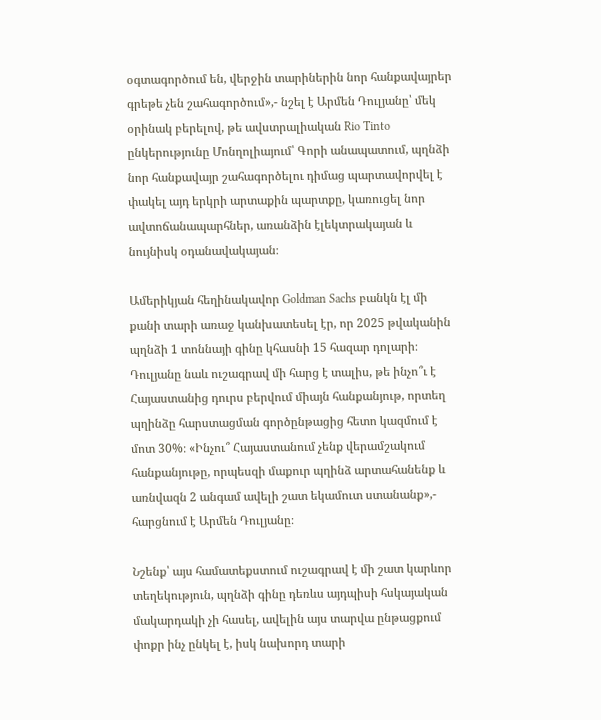օգտագործում են, վերջին տարիներին նոր հանքավայրեր գրեթե չեն շահագործում»,- նշել է Արմեն Դուլյանը՝ մեկ օրինակ բերելով, թե ավստրալիական Rio Tinto ընկերությունը Մոնղոլիայում՝ Գորի անապատում, պղնձի նոր հանքավայր շահագործելու դիմաց պարտավորվել է փակել այդ երկրի արտաքին պարտքը, կառուցել նոր ավտոճանապարհներ, առանձին էլեկտրակայան և նույնիսկ օդանավակայան։

Ամերիկյան հեղինակավոր Goldman Sachs բանկն էլ մի քանի տարի առաջ կանխատեսել էր, որ 2025 թվականին պղնձի 1 տոննայի գինը կհասնի 15 հազար դոլարի։ Դուլյանը նաև ուշագրավ մի հարց է տալիս, թե ինչո՞ւ է Հայաստանից դուրս բերվում միայն հանքանյութ, որտեղ պղինձը հարստացման գործընթացից հետո կազմում է մոտ 30%։ «Ինչու՞ Հայաստանում չենք վերամշակում հանքանյութը, որպեսզի մաքուր պղինձ արտահանենք և առնվազն 2 անգամ ավելի շատ եկամուտ ստանանք»,- հարցնում է Արմեն Դուլյանը։

Նշենք՝ այս համատեքստում ուշագրավ է մի շատ կարևոր տեղեկություն, պղնձի գինը դեռևս այդպիսի հսկայական մակարդակի չի հասել, ավելին այս տարվա ընթացքում փոքր ինչ ընկել է, իսկ նախորդ տարի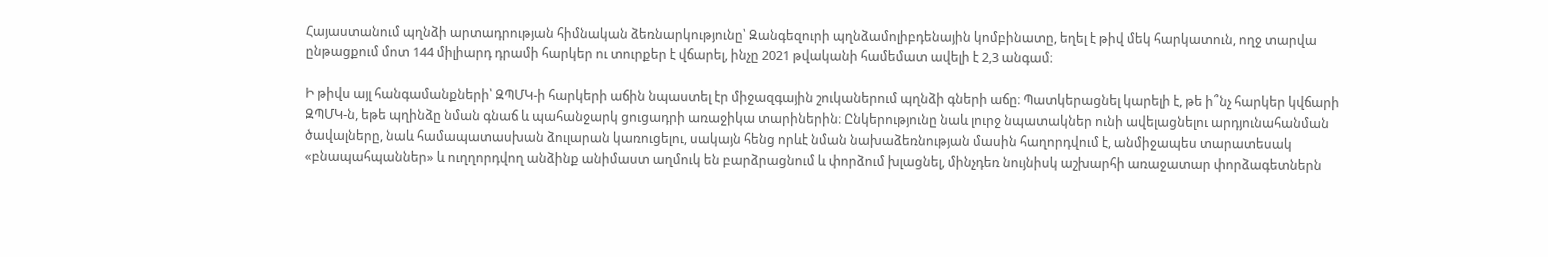Հայաստանում պղնձի արտադրության հիմնական ձեռնարկությունը՝ Զանգեզուրի պղնձամոլիբդենային կոմբինատը, եղել է թիվ մեկ հարկատուն, ողջ տարվա ընթացքում մոտ 144 միլիարդ դրամի հարկեր ու տուրքեր է վճարել, ինչը 2021 թվականի համեմատ ավելի է 2,3 անգամ։

Ի թիվս այլ հանգամանքների՝ ԶՊՄԿ-ի հարկերի աճին նպաստել էր միջազգային շուկաներում պղնձի գների աճը։ Պատկերացնել կարելի է, թե ի՞նչ հարկեր կվճարի ԶՊՄԿ-ն, եթե պղինձը նման գնաճ և պահանջարկ ցուցադրի առաջիկա տարիներին։ Ընկերությունը նաև լուրջ նպատակներ ունի ավելացնելու արդյունահանման ծավալները, նաև համապատասխան ձուլարան կառուցելու, սակայն հենց որևէ նման նախաձեռնության մասին հաղորդվում է, անմիջապես տարատեսակ «բնապահպաններ» և ուղղորդվող անձինք անիմաստ աղմուկ են բարձրացնում և փորձում խլացնել, մինչդեռ նույնիսկ աշխարհի առաջատար փորձագետներն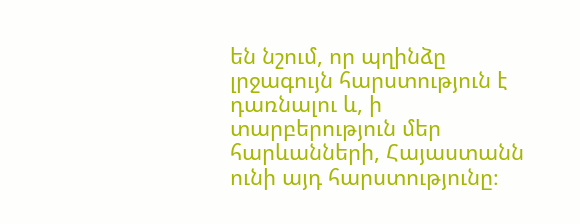են նշում, որ պղինձը լրջագույն հարստություն է դառնալու և, ի տարբերություն մեր հարևանների, Հայաստանն ունի այդ հարստությունը։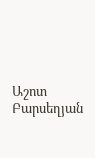Աշոտ Բարսեղյան